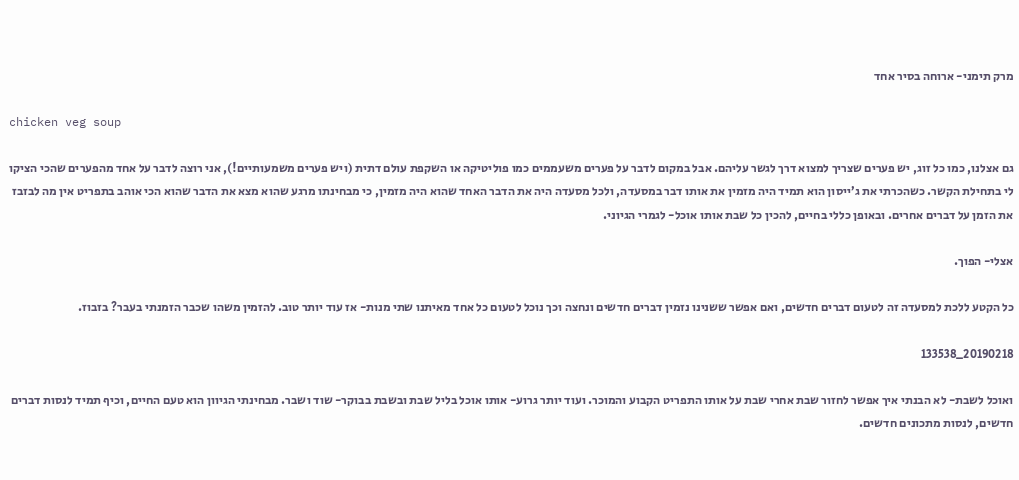מרק תימני- ארוחה בסיר אחד

chicken veg soup

גם אצלנו, כמו כל זוג, יש פערים שצריך למצוא דרך לגשר עליהם. אבל במקום לדבר על פערים משעממים כמו פוליטיקה או השקפת עולם דתית (ויש פערים משמעותיים!), אני רוצה לדבר על אחד מהפערים שהכי הציקו לי בתחילת הקשר. כשהכרתי את ג’ייסון הוא תמיד היה מזמין את אותו דבר במסעדה, ולכל מסעדה היה את הדבר האחד שהוא היה מזמין, כי מבחינתו מרגע שהוא מצא את הדבר שהוא הכי אוהב בתפריט אין מה לבזבז את הזמן על דברים אחרים. ובאופן כללי בחיים, להכין כל שבת אותו אוכל- לגמרי הגיוני.

אצלי- הפוך.

כל הקטע ללכת למסעדה זה לטעום דברים חדשים, ואם אפשר ששנינו נזמין דברים חדשים ונחצה וכך נוכל לטעום כל אחד מאיתנו שתי מנות- אז עוד יותר טוב. להזמין משהו שכבר הזמנתי בעבר? בזבוז.

20190218_133538

ואוכל לשבת- לא הבנתי איך אפשר לחזור שבת אחרי שבת על אותו התפריט הקבוע והמוכר. ועוד יותר גרוע- אותו אוכל בליל שבת ובשבת בבוקר- שוד ושבר. מבחינתי הגיוון הוא טעם החיים, וכיף תמיד לנסות דברים חדשים, לנסות מתכונים חדשים.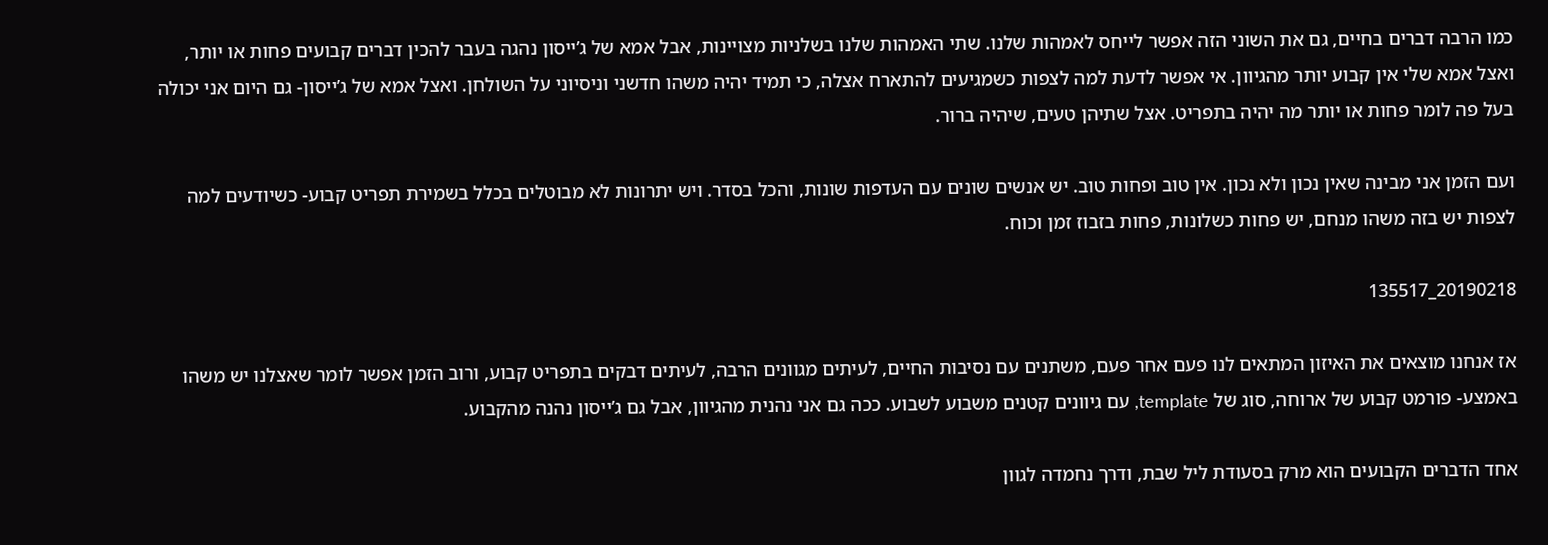כמו הרבה דברים בחיים, גם את השוני הזה אפשר לייחס לאמהות שלנו. שתי האמהות שלנו בשלניות מצויינות, אבל אמא של ג’ייסון נהגה בעבר להכין דברים קבועים פחות או יותר, ואצל אמא שלי אין קבוע יותר מהגיוון. אי אפשר לדעת למה לצפות כשמגיעים להתארח אצלה, כי תמיד יהיה משהו חדשני וניסיוני על השולחן. ואצל אמא של ג’ייסון- גם היום אני יכולה בעל פה לומר פחות או יותר מה יהיה בתפריט. אצל שתיהן טעים, שיהיה ברור.

ועם הזמן אני מבינה שאין נכון ולא נכון. אין טוב ופחות טוב. יש אנשים שונים עם העדפות שונות, והכל בסדר. ויש יתרונות לא מבוטלים בכלל בשמירת תפריט קבוע- כשיודעים למה לצפות יש בזה משהו מנחם, יש פחות כשלונות, פחות בזבוז זמן וכוח.

20190218_135517

אז אנחנו מוצאים את האיזון המתאים לנו פעם אחר פעם, משתנים עם נסיבות החיים, לעיתים מגוונים הרבה, לעיתים דבקים בתפריט קבוע, ורוב הזמן אפשר לומר שאצלנו יש משהו באמצע- פורמט קבוע של ארוחה, סוג של template, עם גיוונים קטנים משבוע לשבוע. ככה גם אני נהנית מהגיוון, אבל גם ג’ייסון נהנה מהקבוע.

אחד הדברים הקבועים הוא מרק בסעודת ליל שבת, ודרך נחמדה לגוון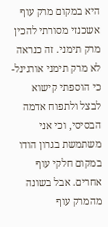היא במקום מרק עוף אשכנזי מסורתי להכין מרק תימני. זה כנראה לא מרק תימני אורגינל- כי הוספתי קישוא לבצל ולתפוח אדמה הבסיסי, וכי אני משתמשת בגרון הודו במקום חלקי עוף אחרים. אבל בשונה מהמרק עוף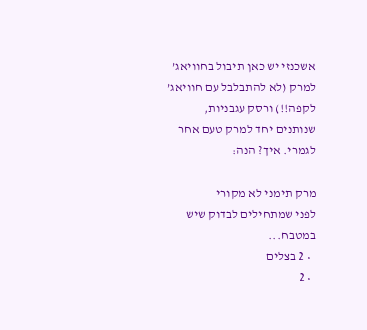אשכנזי יש כאן תיבול בחוויאג’ למרק (לא להתבלבל עם חוויאג’ לקפה!!) ורסק עגבניות, שנותנים יחד למרק טעם אחר לגמרי. איך? הנה:

מרק תימני לא מקורי
לפני שמתחילים לבדוק שיש במטבח...
  • 2 בצלים
  • 2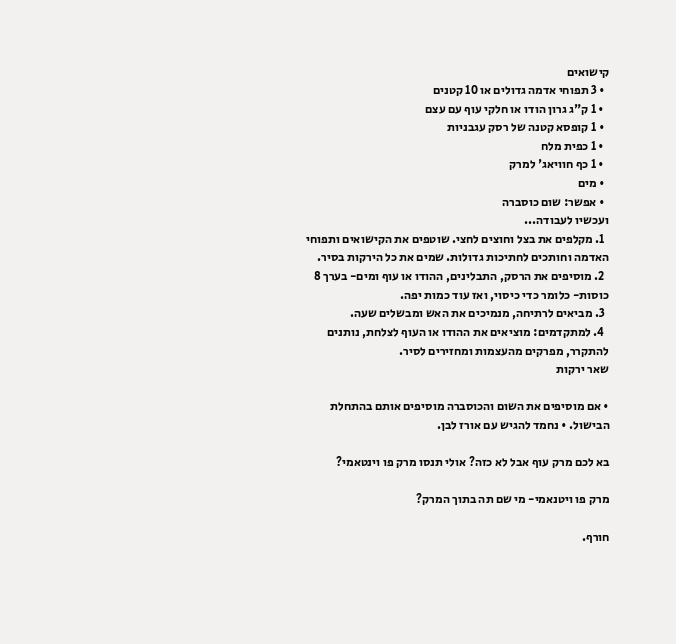קישואים
  • 3 תפוחי אדמה גדולים או 10 קטנים
  • 1 ק"ג גרון הודו או חלקי עוף עם עצם
  • 1 קופסא קטנה של רסק עגבניות
  • 1 כפית מלח
  • 1 כף חוויאג' למרק
  • מים
  • אפשר: שום כוסברה
ועכשיו לעבודה...
  1. מקלפים את בצל וחוצים לחצי. שוטפים את הקישואים ותפוחי האדמה וחותכים לחתיכות גדולות. שמים את כל הירקות בסיר.
  2. מוסיפים את הרסק, התבלינים, ההודו או עוף ומים- בערך 8 כוסות- כלומר כדי כיסוי, ואז עוד כמות יפה.
  3. מביאים לרתיחה, מנמיכים את האש ומבשלים שעה.
  4. למתקדמים: מוציאים את ההודו או העוף לצלחת, נותנים להתקרר, מפרקים מהעצמות ומחזירים לסיר.
שאר ירקות

• אם מוסיפים את השום והכוסברה מוסיפים אותם בהתחלת הבישול. • נחמד להגיש עם אורז לבן.

בא לכם מרק עוף אבל לא כזה? אולי תנסו מרק פו וינטאמי?

מרק פו ויטנאמי- מי שם תה בתוך המרק?

חורף.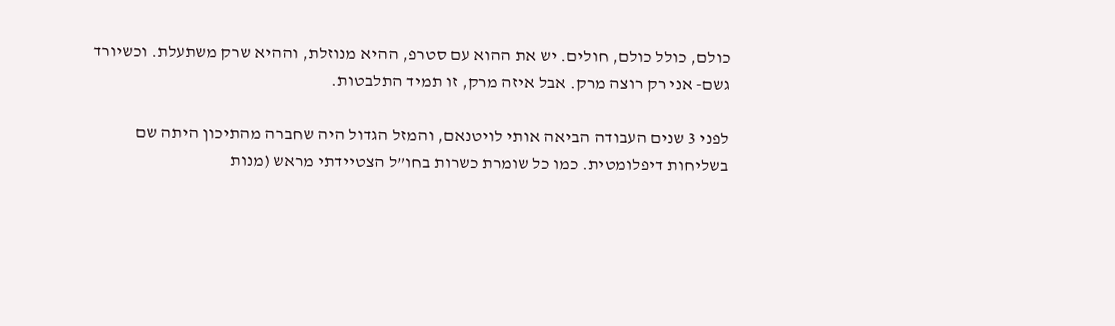כולם, כולל כולם, חולים. יש את ההוא עם סטרפ, ההיא מנוזלת, וההיא שרק משתעלת. וכשיורד גשם- אני רק רוצה מרק. אבל איזה מרק, זו תמיד התלבטות.

לפני 3 שנים העבודה הביאה אותי לויטנאם, והמזל הגדול היה שחברה מהתיכון היתה שם בשליחות דיפלומטית. כמו כל שומרת כשרות בחו”ל הצטיידתי מראש (מנות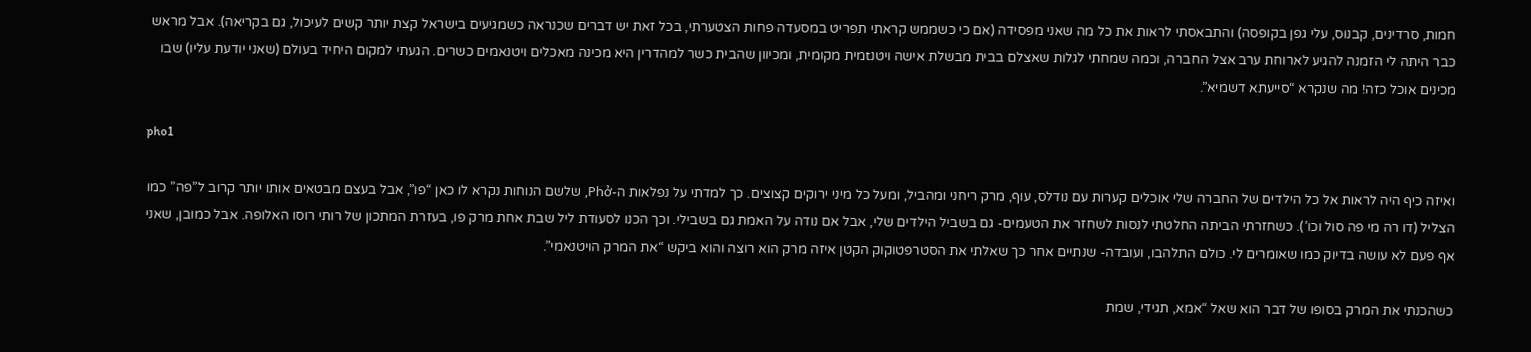חמות, סרדינים, קבנוס, עלי גפן בקופסה) והתבאסתי לראות את כל מה שאני מפסידה (אם כי כשממש קראתי תפריט במסעדה פחות הצטערתי, בכל זאת יש דברים שכנראה כשמגיעים בישראל קצת יותר קשים לעיכול, גם בקריאה). אבל מראש כבר היתה לי הזמנה להגיע לארוחת ערב אצל החברה, וכמה שמחתי לגלות שאצלם בבית מבשלת אישה ויטנtמית מקומית, ומכיוון שהבית כשר למהדרין היא מכינה מאכלים ויטנאמים כשרים. הגעתי למקום היחיד בעולם (שאני יודעת עליו) שבו מכינים אוכל כזה! מה שנקרא “סייעתא דשמיא”.

pho1

ואיזה כיף היה לראות אל כל הילדים של החברה שלי אוכלים קערות עם נודלס, עוף, מרק ריחני ומהביל, ומעל כל מיני ירוקים קצוצים. כך למדתי על נפלאות ה-Phở, שלשם הנוחות נקרא לו כאן “פו”, אבל בעצם מבטאים אותו יותר קרוב ל”פה” כמו הצליל (דו רה מי פה סול וכו’). כשחזרתי הביתה החלטתי לנסות לשחזר את הטעמים- גם בשביל הילדים שלי, אבל אם נודה על האמת גם בשבילי. וכך הכנו לסעודת ליל שבת אחת מרק פו, בעזרת המתכון של רותי רוסו האלופה. אבל כמובן, שאני אף פעם לא עושה בדיוק כמו שאומרים לי. כולם התלהבו, ועובדה- שנתיים אחר כך שאלתי את הסטרפטוקוק הקטן איזה מרק הוא רוצה והוא ביקש “את המרק הויטנאמי”.

כשהכנתי את המרק בסופו של דבר הוא שאל “אמא, תגידי, שמת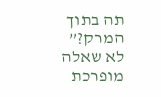תה בתוך המרק?” לא שאלה מופרכת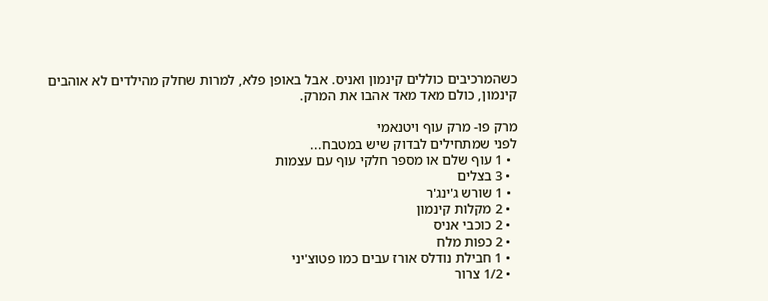כשהמרכיבים כוללים קינמון ואניס. אבל באופן פלא, למרות שחלק מהילדים לא אוהבים קינמון, כולם מאד מאד אהבו את המרק.

מרק פו- מרק עוף ויטנאמי
לפני שמתחילים לבדוק שיש במטבח...
  • 1 עוף שלם או מספר חלקי עוף עם עצמות
  • 3 בצלים
  • 1 שורש ג'ינג'ר
  • 2 מקלות קינמון
  • 2 כוכבי אניס
  • 2 כפות מלח
  • 1 חבילת נודלס אורז עבים כמו פטוצ'יני
  • 1/2 צרור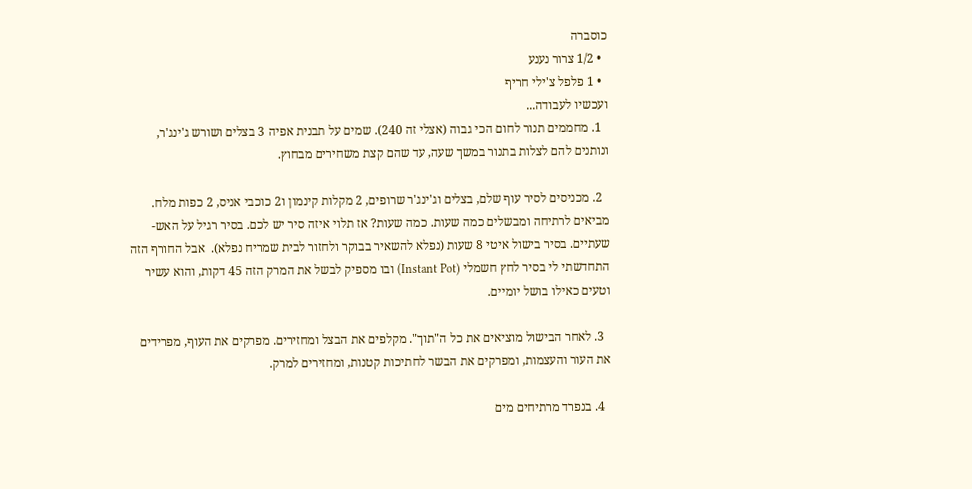כוסברה
  • 1/2 צרור נענע
  • 1 פלפל צ'ילי חריף
ועכשיו לעבודה...
  1. מחממים תנור לחום הכי גבוה (אצלי זה 240). שמים על תבנית אפיה 3 בצלים ושורש ג'ינג'ר, ונותנים להם לצלות בתנור במשך שעה, עד שהם קצת משחירים מבחוץ.

  2. מכניסים לסיר עוף שלם, בצלים וג'ינג'ר שרופים, 2 מקלות קינמון ו2 כוכבי אניס, 2 כפות מלח. מביאים לרתיחה ומבשלים כמה שעות. כמה שעות? אז תלוי איזה סיר יש לכם. בסיר רגיל על האש- שעתיים. בסיר בישול איטי 8 שעות (נפלא להשאיר בבוקר ולחזור לבית שמריח נפלא).  אבל החורף הזה התחדשתי לי בסיר לחץ חשמלי (Instant Pot) ובו מספיק לבשל את המרק הזה 45 דקות, והוא עשיר וטעים כאילו בושל יומיים.

  3. לאחר הבישול מוציאים את כל ה"תוך". מקלפים את הבצל ומחזירים. מפרקים את העוף, מפרידים את העור והעצמות, ומפרקים את הבשר לחתיכות קטנות, ומחזירים למרק.

  4. בנפרד מרתיחים מים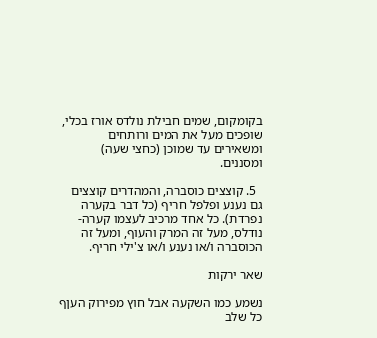בקומקום, שמים חבילת נולדס אורז בכלי, שופכים מעל את המים ורותחים ומשאירים עד שמוכן (כחצי שעה) ומסננים.

  5. קוצצים כוסברה, והמהדרים קוצצים גם נענע ופלפל חריף (כל דבר בקערה נפרדת). כל אחד מרכיב לעצמו קערה- נודלס, מעל זה המרק והעוף, ומעל זה הכוסברה ו/או נענע ו/או צ'ילי חריף.

שאר ירקות

נשמע כמו השקעה אבל חוץ מפירוק העןף כל שלב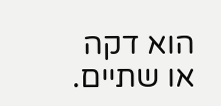הוא דקה או שתיים.